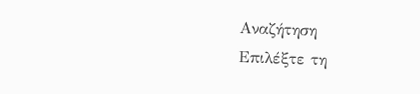Αναζήτηση
Επιλέξτε τη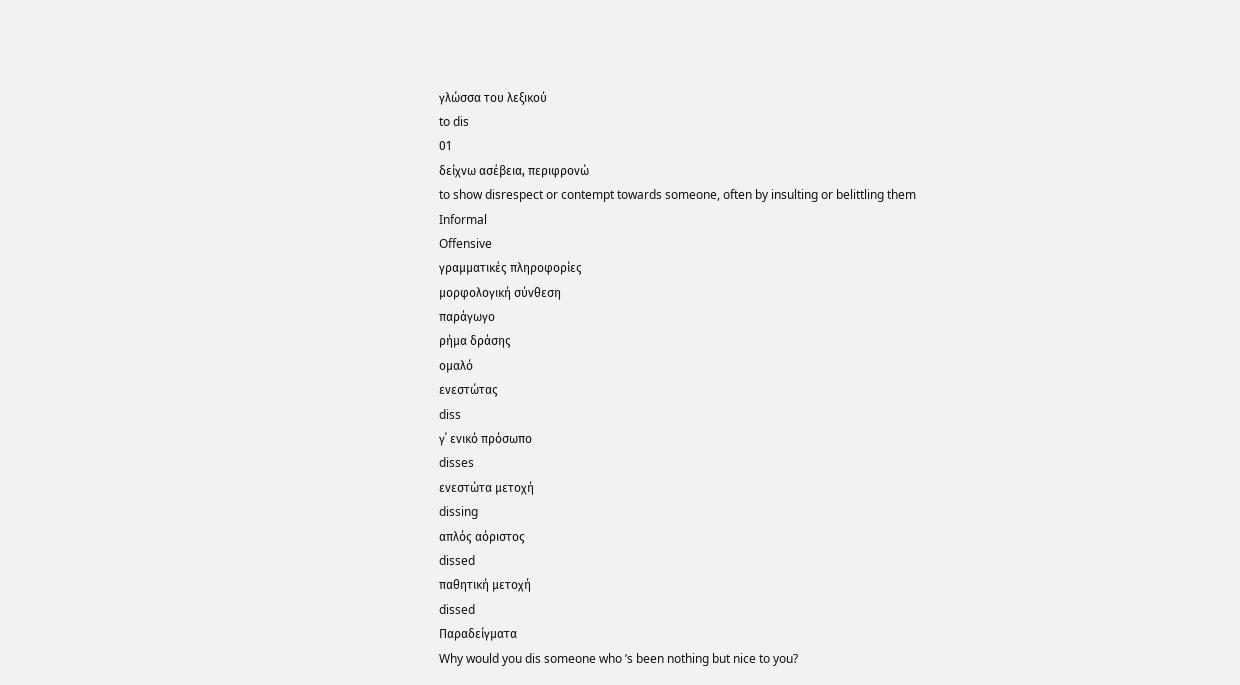γλώσσα του λεξικού
to dis
01
δείχνω ασέβεια, περιφρονώ
to show disrespect or contempt towards someone, often by insulting or belittling them
Informal
Offensive
γραμματικές πληροφορίες
μορφολογική σύνθεση
παράγωγο
ρήμα δράσης
ομαλό
ενεστώτας
diss
γ΄ ενικό πρόσωπο
disses
ενεστώτα μετοχή
dissing
απλός αόριστος
dissed
παθητική μετοχή
dissed
Παραδείγματα
Why would you dis someone who ’s been nothing but nice to you?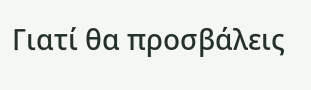Γιατί θα προσβάλεις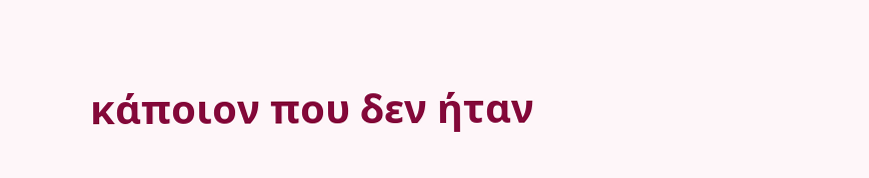κάποιον που δεν ήταν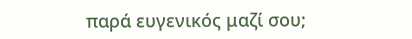παρά ευγενικός μαζί σου;